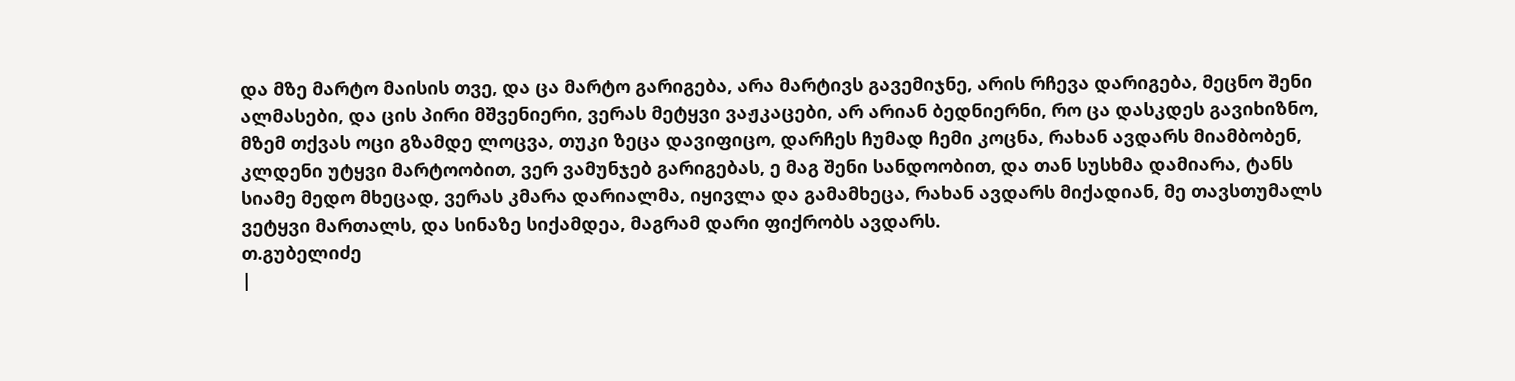და მზე მარტო მაისის თვე, და ცა მარტო გარიგება, არა მარტივს გავემიჯნე, არის რჩევა დარიგება, მეცნო შენი ალმასები, და ცის პირი მშვენიერი, ვერას მეტყვი ვაჟკაცები, არ არიან ბედნიერნი, რო ცა დასკდეს გავიხიზნო, მზემ თქვას ოცი გზამდე ლოცვა, თუკი ზეცა დავიფიცო, დარჩეს ჩუმად ჩემი კოცნა, რახან ავდარს მიამბობენ, კლდენი უტყვი მარტოობით, ვერ ვამუნჯებ გარიგებას, ე მაგ შენი სანდოობით, და თან სუსხმა დამიარა, ტანს სიამე მედო მხეცად, ვერას კმარა დარიალმა, იყივლა და გამამხეცა, რახან ავდარს მიქადიან, მე თავსთუმალს ვეტყვი მართალს, და სინაზე სიქამდეა, მაგრამ დარი ფიქრობს ავდარს.
თ.გუბელიძე
|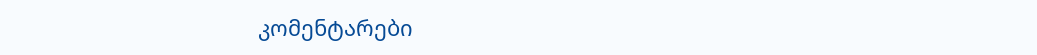კომენტარები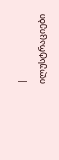|
ილუსტრაციები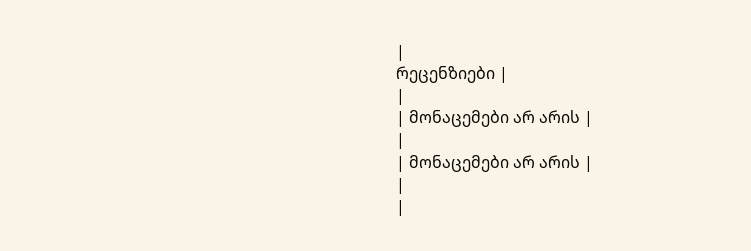|
რეცენზიები |
|
| მონაცემები არ არის |
|
| მონაცემები არ არის |
|
|